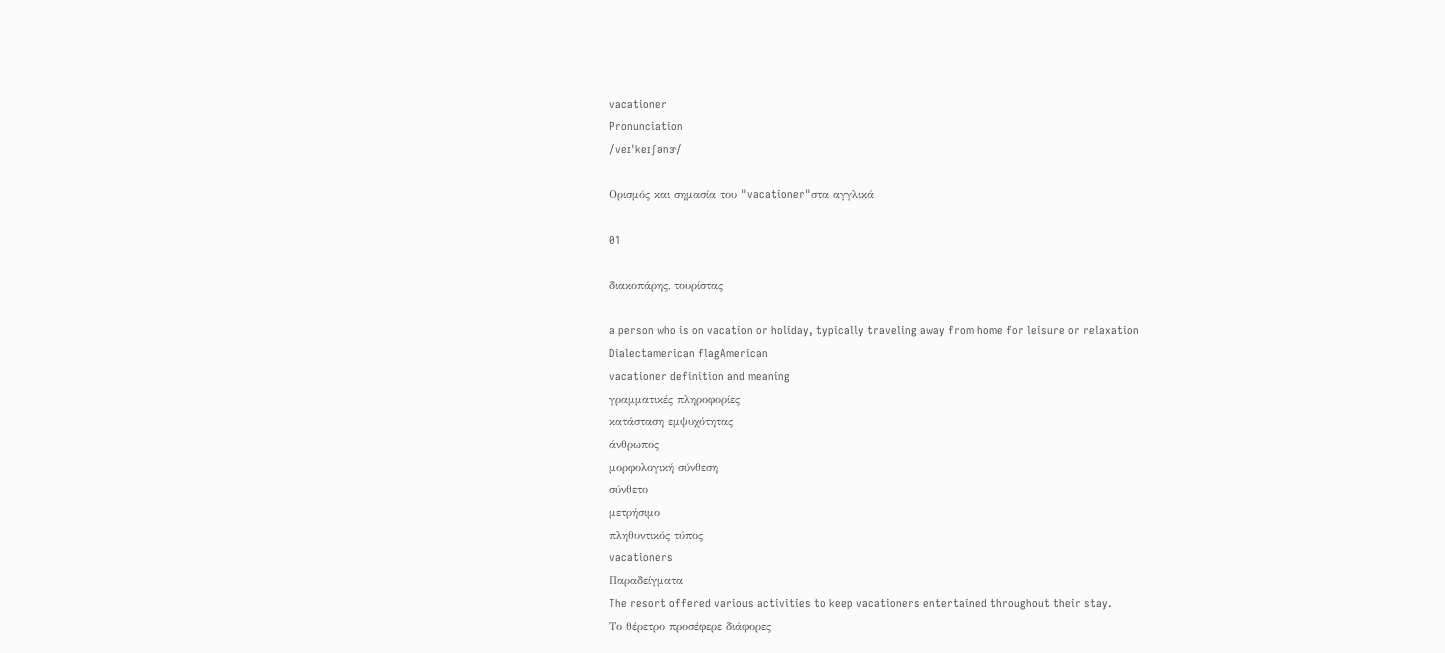vacationer
Pronunciation
/veɪˈkeɪʃənɝ/

Ορισμός και σημασία του "vacationer"στα αγγλικά

01

διακοπάρης, τουρίστας

a person who is on vacation or holiday, typically traveling away from home for leisure or relaxation
Dialectamerican flagAmerican
vacationer definition and meaning
γραμματικές πληροφορίες
κατάσταση εμψυχότητας
άνθρωπος
μορφολογική σύνθεση
σύνθετο
μετρήσιμο
πληθυντικός τύπος
vacationers
Παραδείγματα
The resort offered various activities to keep vacationers entertained throughout their stay.
Το θέρετρο προσέφερε διάφορες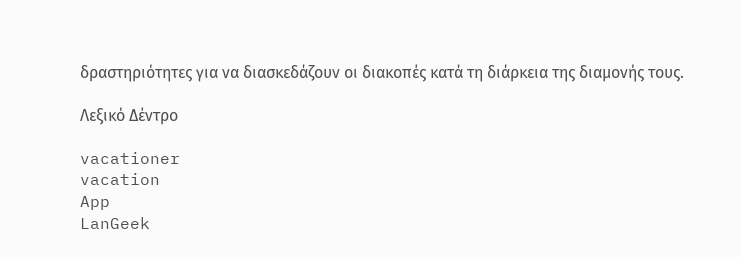δραστηριότητες για να διασκεδάζουν οι διακοπές κατά τη διάρκεια της διαμονής τους.

Λεξικό Δέντρο

vacationer
vacation
App
LanGeek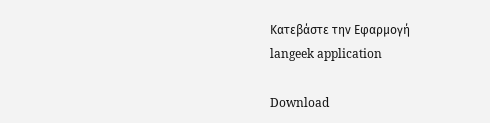Κατεβάστε την Εφαρμογή
langeek application

Download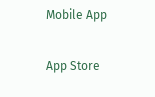Mobile App

App Store